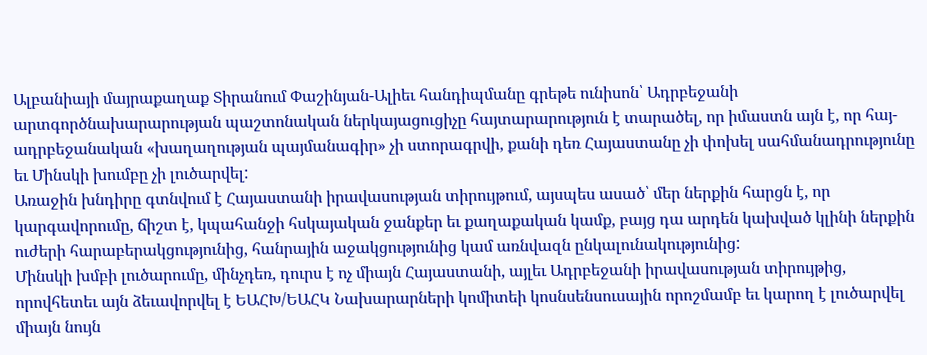Ալբանիայի մայրաքաղաք Տիրանում Փաշինյան-Ալիեւ հանդիպմանը գրեթե ունիսոն՝ Ադրբեջանի արտգործնախարարության պաշտոնական ներկայացուցիչը հայտարարություն է տարածել, որ իմաստն այն է, որ հայ-ադրբեջանական «խաղաղության պայմանագիր» չի ստորագրվի, քանի դեռ Հայաստանը չի փոխել սահմանադրությունը եւ Մինսկի խումբը չի լուծարվել:
Առաջին խնդիրը գտնվում է Հայաստանի իրավասության տիրույթում, այսպես ասած՝ մեր ներքին հարցն է, որ կարգավորումը, ճիշտ է, կպահանջի հսկայական ջանքեր եւ քաղաքական կամք, բայց դա արդեն կախված կլինի ներքին ուժերի հարաբերակցությունից, հանրային աջակցությունից կամ առնվազն ընկալունակությունից:
Մինսկի խմբի լուծարումը, մինչդեռ, դուրս է ոչ միայն Հայաստանի, այլեւ Ադրբեջանի իրավասության տիրույթից, որովհետեւ այն ձեւավորվել է ԵԱՀԽ/ԵԱՀԿ Նախարարների կոմիտեի կոսնսենսուսային որոշմամբ եւ կարող է լուծարվել միայն նույն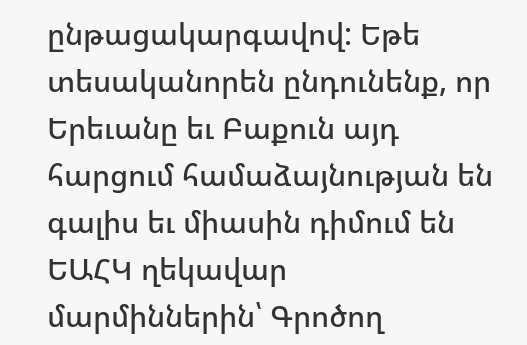ընթացակարգավով: Եթե տեսականորեն ընդունենք, որ Երեւանը եւ Բաքուն այդ հարցում համաձայնության են գալիս եւ միասին դիմում են ԵԱՀԿ ղեկավար մարմիններին՝ Գրոծող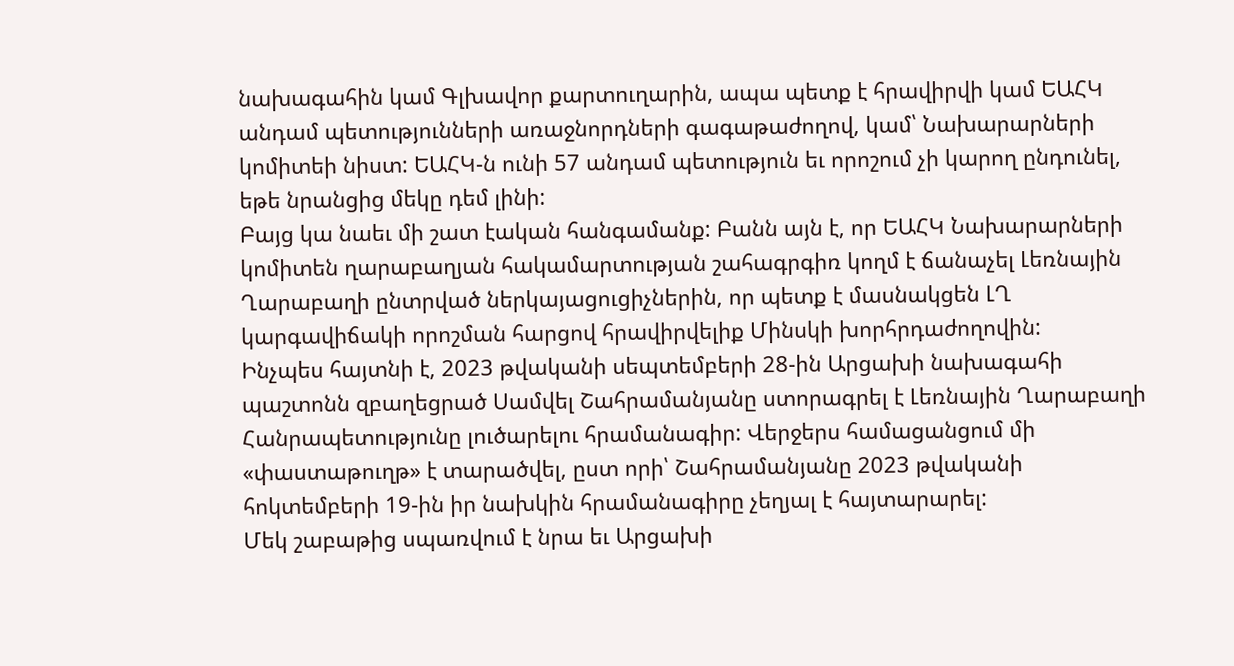նախագահին կամ Գլխավոր քարտուղարին, ապա պետք է հրավիրվի կամ ԵԱՀԿ անդամ պետությունների առաջնորդների գագաթաժողով, կամ՝ Նախարարների կոմիտեի նիստ: ԵԱՀԿ-ն ունի 57 անդամ պետություն եւ որոշում չի կարող ընդունել, եթե նրանցից մեկը դեմ լինի:
Բայց կա նաեւ մի շատ էական հանգամանք: Բանն այն է, որ ԵԱՀԿ Նախարարների կոմիտեն ղարաբաղյան հակամարտության շահագրգիռ կողմ է ճանաչել Լեռնային Ղարաբաղի ընտրված ներկայացուցիչներին, որ պետք է մասնակցեն ԼՂ կարգավիճակի որոշման հարցով հրավիրվելիք Մինսկի խորհրդաժողովին:
Ինչպես հայտնի է, 2023 թվականի սեպտեմբերի 28-ին Արցախի նախագահի պաշտոնն զբաղեցրած Սամվել Շահրամանյանը ստորագրել է Լեռնային Ղարաբաղի Հանրապետությունը լուծարելու հրամանագիր: Վերջերս համացանցում մի «փաստաթուղթ» է տարածվել, ըստ որի՝ Շահրամանյանը 2023 թվականի հոկտեմբերի 19-ին իր նախկին հրամանագիրը չեղյալ է հայտարարել:
Մեկ շաբաթից սպառվում է նրա եւ Արցախի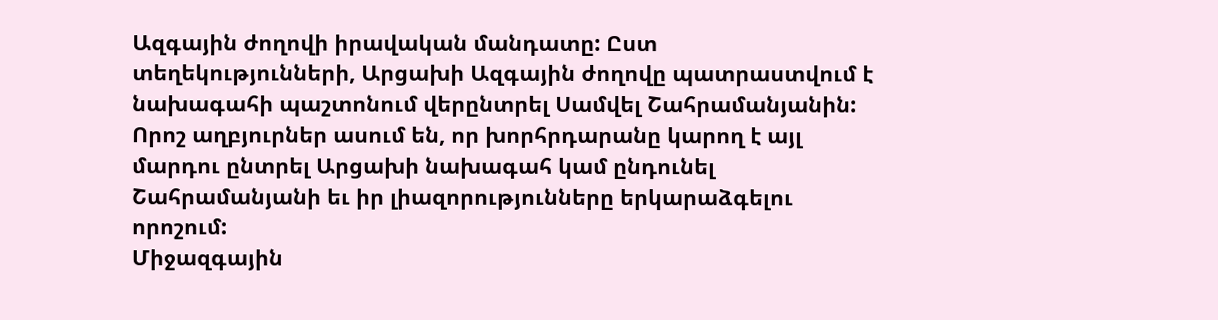Ազգային ժողովի իրավական մանդատը: Ըստ տեղեկությունների, Արցախի Ազգային ժողովը պատրաստվում է նախագահի պաշտոնում վերընտրել Սամվել Շահրամանյանին: Որոշ աղբյուրներ ասում են, որ խորհրդարանը կարող է այլ մարդու ընտրել Արցախի նախագահ կամ ընդունել Շահրամանյանի եւ իր լիազորությունները երկարաձգելու որոշում:
Միջազգային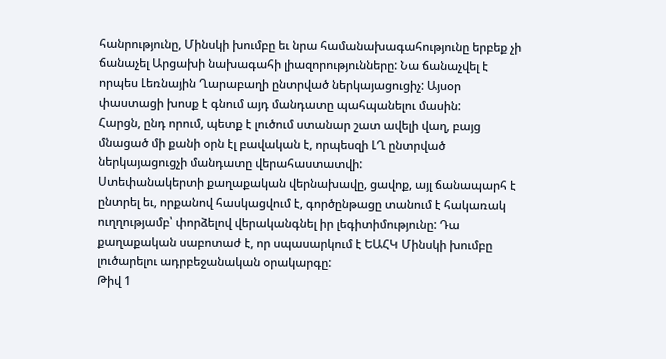հանրությունը, Մինսկի խումբը եւ նրա համանախագահությունը երբեք չի ճանաչել Արցախի նախագահի լիազորությունները: Նա ճանաչվել է որպես Լեռնային Ղարաբաղի ընտրված ներկայացուցիչ: Այսօր փաստացի խոսք է գնում այդ մանդատը պահպանելու մասին:
Հարցն, ընդ որում, պետք է լուծում ստանար շատ ավելի վաղ, բայց մնացած մի քանի օրն էլ բավական է, որպեսզի ԼՂ ընտրված ներկայացուցչի մանդատը վերահաստատվի:
Ստեփանակերտի քաղաքական վերնախավը, ցավոք, այլ ճանապարհ է ընտրել եւ, որքանով հասկացվում է, գործընթացը տանում է հակառակ ուղղությամբ՝ փորձելով վերականգնել իր լեգիտիմությունը: Դա քաղաքական սաբոտաժ է, որ սպասարկում է ԵԱՀԿ Մինսկի խումբը լուծարելու ադրբեջանական օրակարգը:
Թիվ 1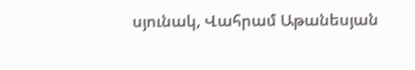սյունակ, Վահրամ Աթանեսյան